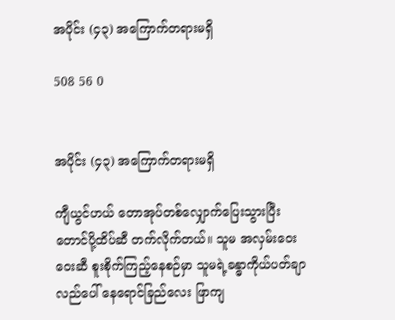အပိုင်း (၄၃) အကြောက်တရားမရှိ

508 56 0


အပိုင်း (၄၃) အကြောက်တရားမရှိ

ကျီယွင်ဟယ် တောအုပ်တစ်လျှောက်ပြေးသွားပြီး တောင်ပို့ထိပ်ဆီ တက်လိုက်တယ်။ သူမ အလှမ်းဝေးဝေးဆီ စူးစိုက်ကြည့်နေစဉ်မှာ သူမရဲ့ခန္ဓာကိုယ်ပတ်ချာလည်ပေါ် နေရောင်ခြည်လေး ဖြာကျ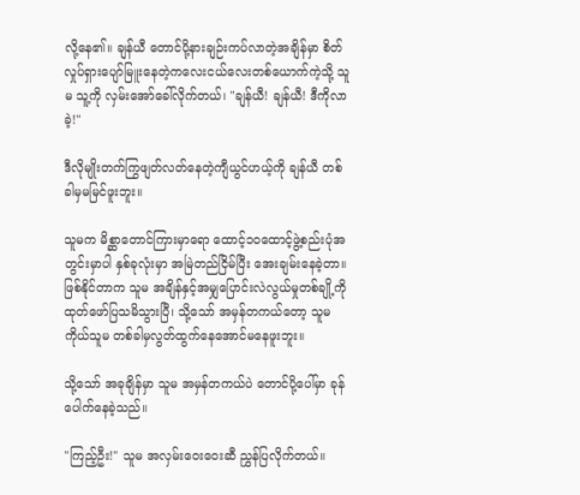လို့နေ၏။ ချန်ယီ တောင်ပို့နားချဉ်းကပ်လာတဲ့အချိန်မှာ စိတ်လှုပ်ရှားပျော်မြူးနေတဲ့ကလေးငယ်လေးတစ်ယောက်ကဲ့သို့ သူမ သူ့ကို လှမ်းအော်ခေါ်လိုက်တယ်၊ "ချန်ယီ! ချန်ယီ! ဒီကိုလာခဲ့!"

ဒီလိုမျိုးတက်ကြွဖျတ်လတ်နေတဲ့ကျီယွင်ဟယ့်ကို ချန်ယီ တစ်ခါမှမမြင်ဖူးဘူး။

သူမက မိစ္ဆာတောင်ကြားမှာရော ထောင့်၁၀ထောင့်ဖွဲ့စည်းပုံအတွင်းမှာပါ နှစ်ခုလုံးမှာ အမြဲတည်ငြိမ်ပြီး အေးချမ်းနေခဲ့တာ။ ဖြစ်နိုင်တာက သူမ အချိန်နှင့်အမျှပြောင်းလဲလွယ်မှုတစ်ချို့ကို ထုတ်ဖော်ပြသမိသွားပြီ၊ သို့သော် အမှန်တကယ်တော့ သူမကိုယ်သူမ တစ်ခါမှလွတ်ထွက်နေအောင်မနေဖူးဘူး။

သို့သော် အခုချိန်မှာ သူမ အမှန်တကယ်ပဲ တောင်ပို့ပေါ်မှာ ခုန်ပေါက်နေခဲ့သည်။

"ကြည့်ဦး!" သူမ အလှမ်းဝေးဝေးဆီ ညွှန်ပြလိုက်တယ်။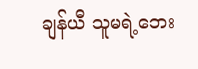ချန်ယီ သူမရဲ့ဘေး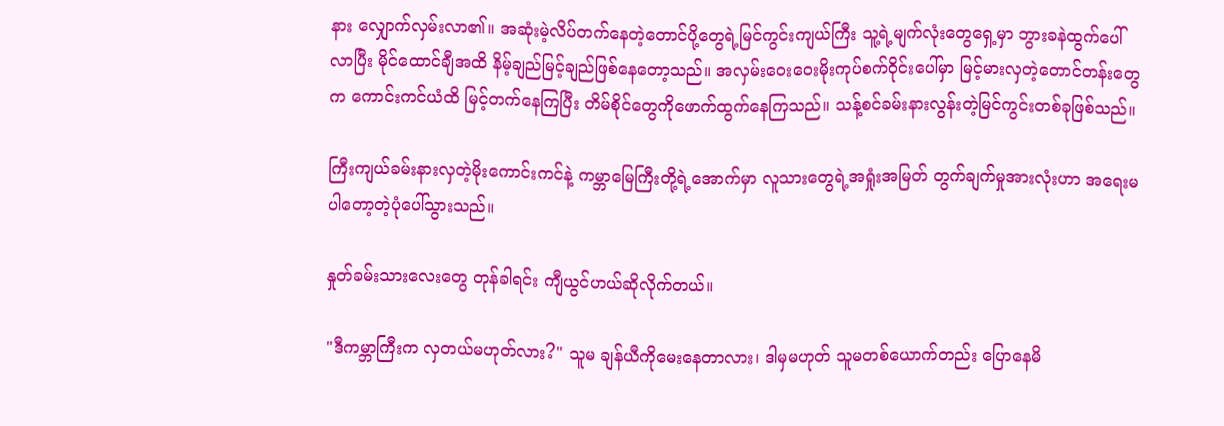နား လျှောက်လှမ်းလာ၏။ အဆုံးမဲ့လိပ်တက်နေတဲ့တောင်ပို့တွေရဲ့မြင်ကွင်းကျယ်ကြီး သူ့ရဲ့မျက်လုံးတွေရှေ့မှာ ဘွားခနဲထွက်ပေါ်လာပြီး မိုင်ထောင်ချီအထိ နိမ့်ချည်မြင့်ချည်ဖြစ်နေတော့သည်။ အလှမ်းဝေးဝေးမိုးကုပ်စက်ဝိုင်းပေါ်မှာ မြင့်မားလှတဲ့တောင်တန်းတွေက ကောင်းကင်ယံထိ မြင့်တက်နေကြပြီး တိမ်စိုင်တွေကိုဖောက်ထွက်နေကြသည်။ သန့်စင်ခမ်းနားလွန်းတဲ့မြင်ကွင်းတစ်ခုဖြစ်သည်။

ကြီးကျယ်ခမ်းနားလှတဲ့မိုးကောင်းကင်နဲ့ ကမ္ဘာမြေကြီးတို့ရဲ့အောက်မှာ လူသားတွေရဲ့အရှုံးအမြတ် တွက်ချက်မှုအားလုံးဟာ အရေးမပါတော့တဲ့ပုံပေါ်သွားသည်။

နှုတ်ခမ်းသားလေးတွေ တုန်ခါရင်း ကျီယွင်ဟယ်ဆိုလိုက်တယ်။

"ဒီကမ္ဘာကြီးက လှတယ်မဟုတ်လား?" သူမ ချန်ယီကိုမေးနေတာလား၊ ဒါမှမဟုတ် သူမတစ်ယောက်တည်း ပြောနေမိ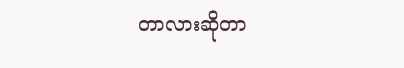တာလားဆိုတာ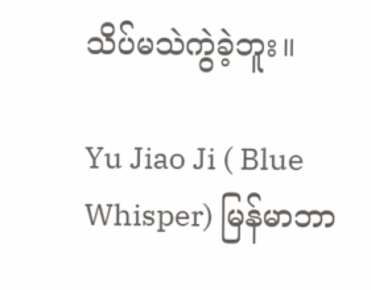သိပ်မသဲကွဲခဲ့ဘူး။

Yu Jiao Ji ( Blue Whisper) မြန်မာဘာ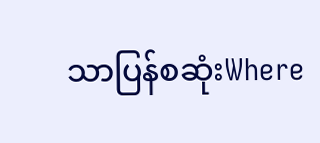သာပြန်စဆုံးWhere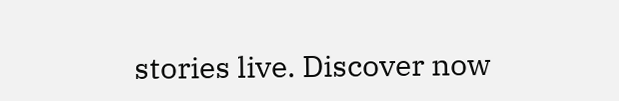stories live. Discover now